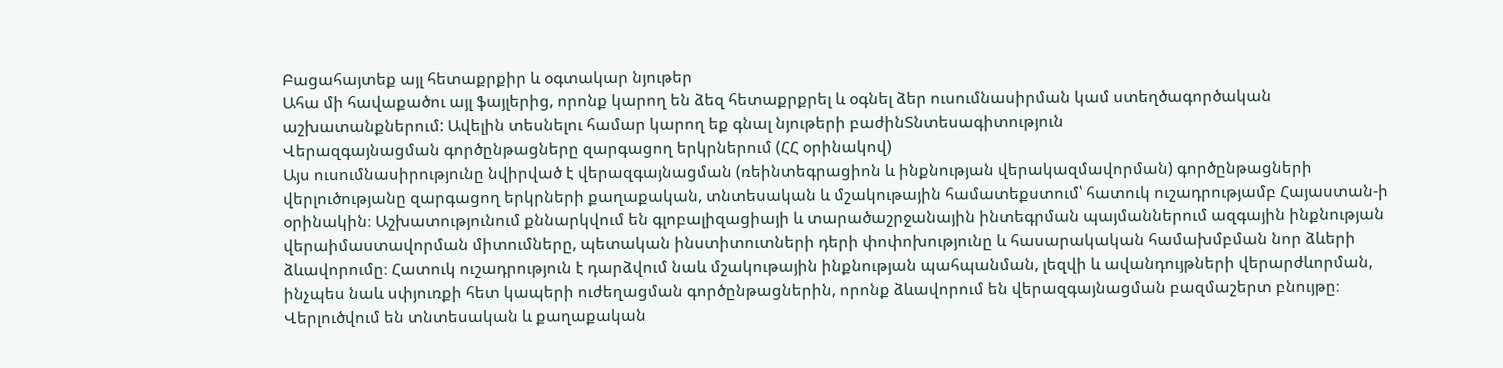Բացահայտեք այլ հետաքրքիր և օգտակար նյութեր
Ահա մի հավաքածու այլ ֆայլերից, որոնք կարող են ձեզ հետաքրքրել և օգնել ձեր ուսումնասիրման կամ ստեղծագործական աշխատանքներում: Ավելին տեսնելու համար կարող եք գնալ նյութերի բաժինՏնտեսագիտություն
Վերազգայնացման գործընթացները զարգացող երկրներում (ՀՀ օրինակով)
Այս ուսումնասիրությունը նվիրված է վերազգայնացման (ռեինտեգրացիոն և ինքնության վերակազմավորման) գործընթացների վերլուծությանը զարգացող երկրների քաղաքական, տնտեսական և մշակութային համատեքստում՝ հատուկ ուշադրությամբ Հայաստան-ի օրինակին։ Աշխատությունում քննարկվում են գլոբալիզացիայի և տարածաշրջանային ինտեգրման պայմաններում ազգային ինքնության վերաիմաստավորման միտումները, պետական ինստիտուտների դերի փոփոխությունը և հասարակական համախմբման նոր ձևերի ձևավորումը։ Հատուկ ուշադրություն է դարձվում նաև մշակութային ինքնության պահպանման, լեզվի և ավանդույթների վերարժևորման, ինչպես նաև սփյուռքի հետ կապերի ուժեղացման գործընթացներին, որոնք ձևավորում են վերազգայնացման բազմաշերտ բնույթը։ Վերլուծվում են տնտեսական և քաղաքական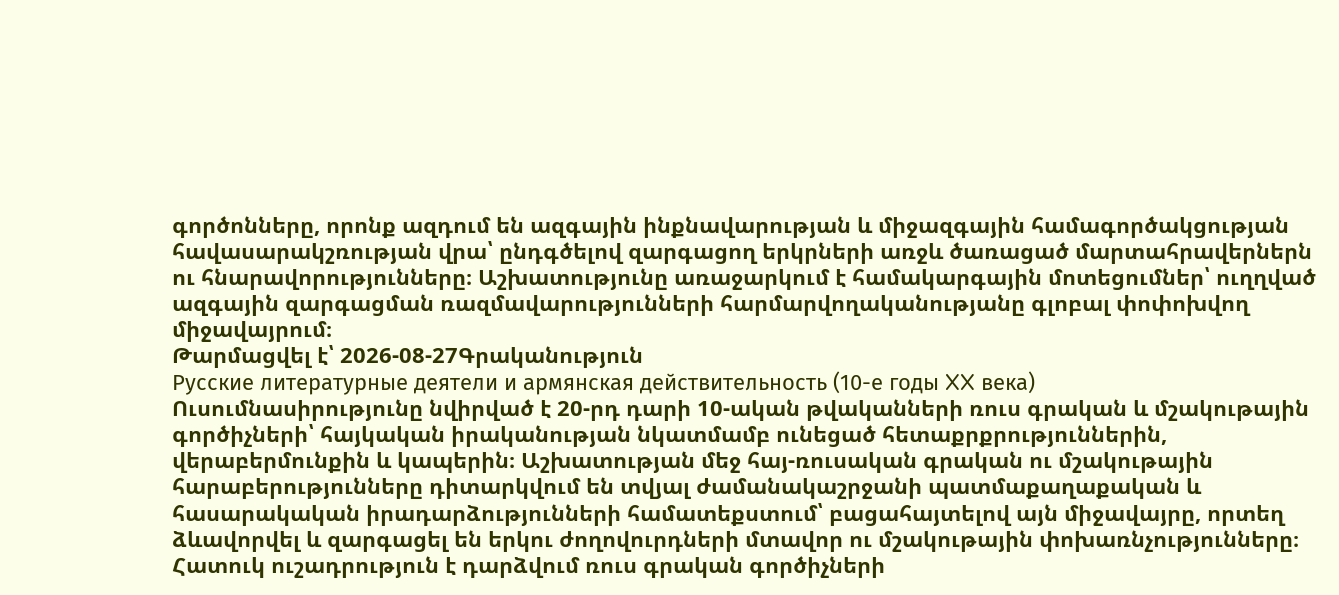գործոնները, որոնք ազդում են ազգային ինքնավարության և միջազգային համագործակցության հավասարակշռության վրա՝ ընդգծելով զարգացող երկրների առջև ծառացած մարտահրավերներն ու հնարավորությունները։ Աշխատությունը առաջարկում է համակարգային մոտեցումներ՝ ուղղված ազգային զարգացման ռազմավարությունների հարմարվողականությանը գլոբալ փոփոխվող միջավայրում։
Թարմացվել է՝ 2026-08-27Գրականություն
Русские литературные деятели и армянская действительность (10-е годы XX века)
Ուսումնասիրությունը նվիրված է 20-րդ դարի 10-ական թվականների ռուս գրական և մշակութային գործիչների՝ հայկական իրականության նկատմամբ ունեցած հետաքրքրություններին, վերաբերմունքին և կապերին։ Աշխատության մեջ հայ-ռուսական գրական ու մշակութային հարաբերությունները դիտարկվում են տվյալ ժամանակաշրջանի պատմաքաղաքական և հասարակական իրադարձությունների համատեքստում՝ բացահայտելով այն միջավայրը, որտեղ ձևավորվել և զարգացել են երկու ժողովուրդների մտավոր ու մշակութային փոխառնչությունները։ Հատուկ ուշադրություն է դարձվում ռուս գրական գործիչների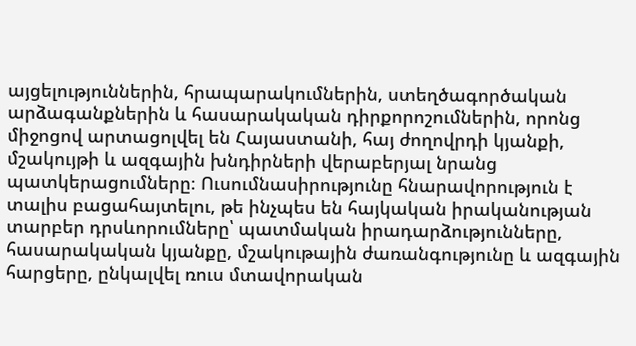այցելություններին, հրապարակումներին, ստեղծագործական արձագանքներին և հասարակական դիրքորոշումներին, որոնց միջոցով արտացոլվել են Հայաստանի, հայ ժողովրդի կյանքի, մշակույթի և ազգային խնդիրների վերաբերյալ նրանց պատկերացումները։ Ուսումնասիրությունը հնարավորություն է տալիս բացահայտելու, թե ինչպես են հայկական իրականության տարբեր դրսևորումները՝ պատմական իրադարձությունները, հասարակական կյանքը, մշակութային ժառանգությունը և ազգային հարցերը, ընկալվել ռուս մտավորական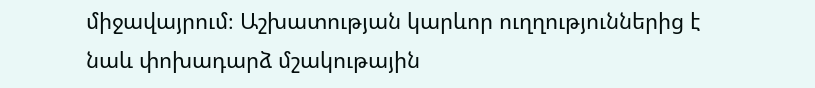միջավայրում։ Աշխատության կարևոր ուղղություններից է նաև փոխադարձ մշակութային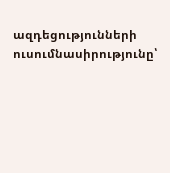ազդեցությունների ուսումնասիրությունը՝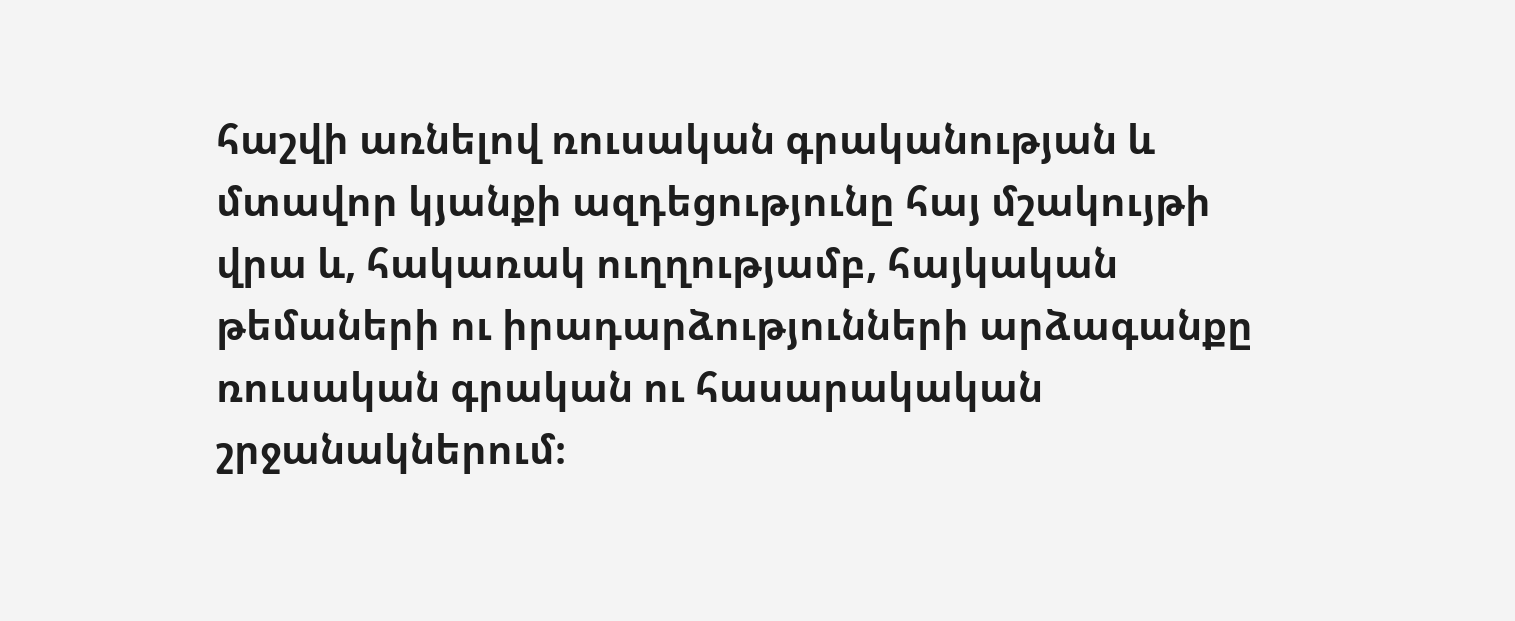հաշվի առնելով ռուսական գրականության և մտավոր կյանքի ազդեցությունը հայ մշակույթի վրա և, հակառակ ուղղությամբ, հայկական թեմաների ու իրադարձությունների արձագանքը ռուսական գրական ու հասարակական շրջանակներում։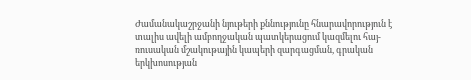Ժամանակաշրջանի նյութերի քննությունը հնարավորություն է տալիս ավելի ամբողջական պատկերացում կազմելու հայ-ռուսական մշակութային կապերի զարգացման, գրական երկխոսության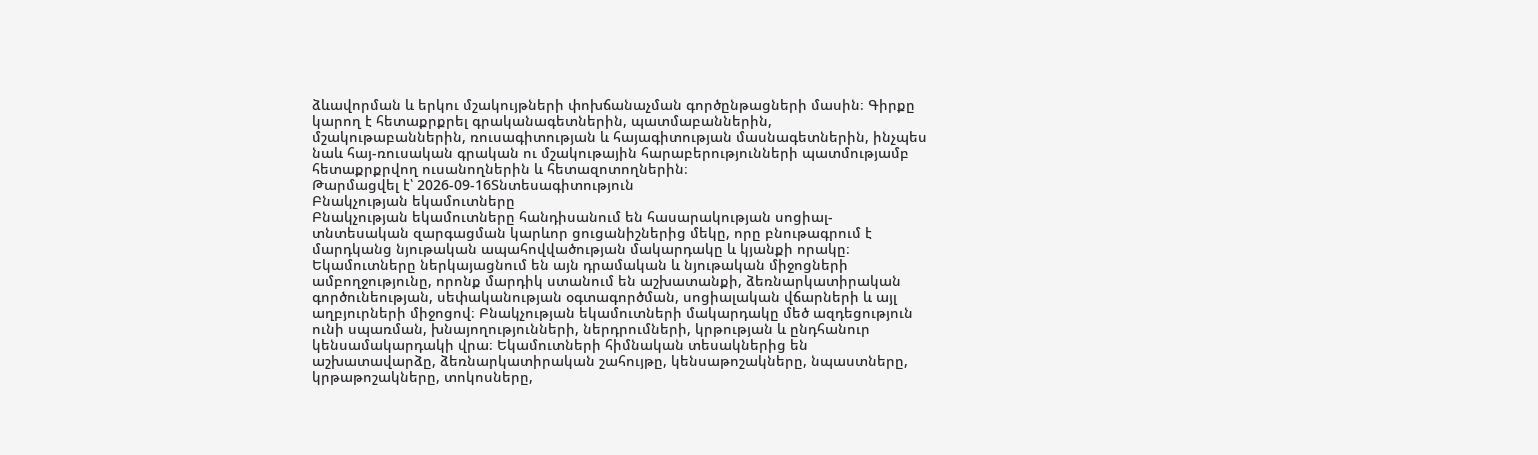ձևավորման և երկու մշակույթների փոխճանաչման գործընթացների մասին։ Գիրքը կարող է հետաքրքրել գրականագետներին, պատմաբաններին, մշակութաբաններին, ռուսագիտության և հայագիտության մասնագետներին, ինչպես նաև հայ-ռուսական գրական ու մշակութային հարաբերությունների պատմությամբ հետաքրքրվող ուսանողներին և հետազոտողներին։
Թարմացվել է՝ 2026-09-16Տնտեսագիտություն
Բնակչության եկամուտները
Բնակչության եկամուտները հանդիսանում են հասարակության սոցիալ-տնտեսական զարգացման կարևոր ցուցանիշներից մեկը, որը բնութագրում է մարդկանց նյութական ապահովվածության մակարդակը և կյանքի որակը։ Եկամուտները ներկայացնում են այն դրամական և նյութական միջոցների ամբողջությունը, որոնք մարդիկ ստանում են աշխատանքի, ձեռնարկատիրական գործունեության, սեփականության օգտագործման, սոցիալական վճարների և այլ աղբյուրների միջոցով։ Բնակչության եկամուտների մակարդակը մեծ ազդեցություն ունի սպառման, խնայողությունների, ներդրումների, կրթության և ընդհանուր կենսամակարդակի վրա։ Եկամուտների հիմնական տեսակներից են աշխատավարձը, ձեռնարկատիրական շահույթը, կենսաթոշակները, նպաստները, կրթաթոշակները, տոկոսները,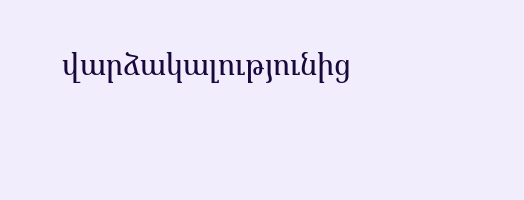վարձակալությունից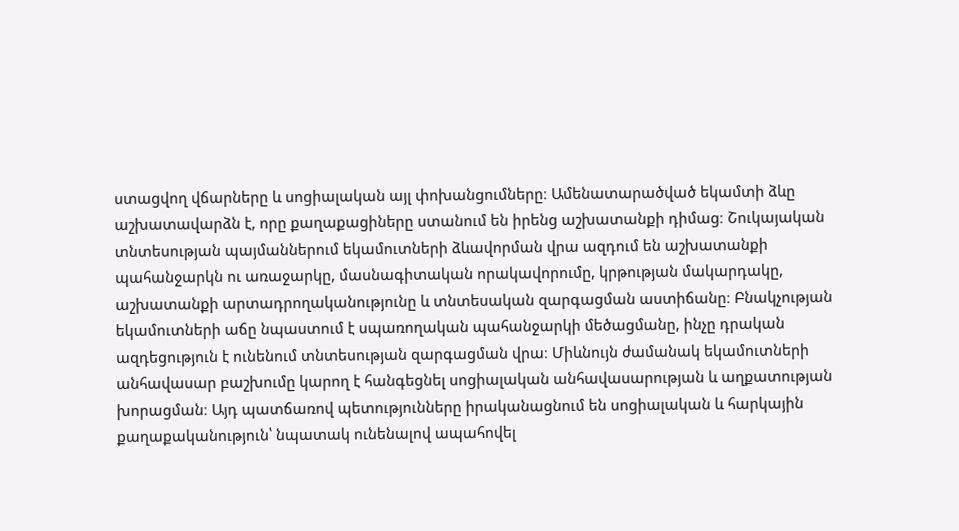ստացվող վճարները և սոցիալական այլ փոխանցումները։ Ամենատարածված եկամտի ձևը աշխատավարձն է, որը քաղաքացիները ստանում են իրենց աշխատանքի դիմաց։ Շուկայական տնտեսության պայմաններում եկամուտների ձևավորման վրա ազդում են աշխատանքի պահանջարկն ու առաջարկը, մասնագիտական որակավորումը, կրթության մակարդակը, աշխատանքի արտադրողականությունը և տնտեսական զարգացման աստիճանը։ Բնակչության եկամուտների աճը նպաստում է սպառողական պահանջարկի մեծացմանը, ինչը դրական ազդեցություն է ունենում տնտեսության զարգացման վրա։ Միևնույն ժամանակ եկամուտների անհավասար բաշխումը կարող է հանգեցնել սոցիալական անհավասարության և աղքատության խորացման։ Այդ պատճառով պետությունները իրականացնում են սոցիալական և հարկային քաղաքականություն՝ նպատակ ունենալով ապահովել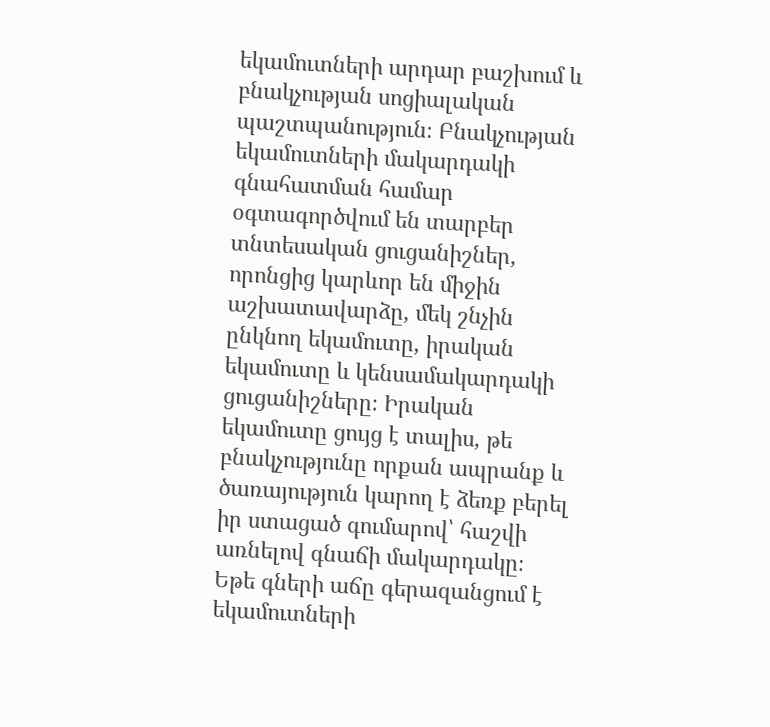եկամուտների արդար բաշխում և բնակչության սոցիալական պաշտպանություն։ Բնակչության եկամուտների մակարդակի գնահատման համար օգտագործվում են տարբեր տնտեսական ցուցանիշներ, որոնցից կարևոր են միջին աշխատավարձը, մեկ շնչին ընկնող եկամուտը, իրական եկամուտը և կենսամակարդակի ցուցանիշները։ Իրական եկամուտը ցույց է տալիս, թե բնակչությունը որքան ապրանք և ծառայություն կարող է ձեռք բերել իր ստացած գումարով՝ հաշվի առնելով գնաճի մակարդակը։ Եթե գների աճը գերազանցում է եկամուտների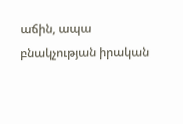աճին, ապա բնակչության իրական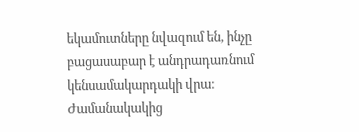եկամուտները նվազում են, ինչը բացասաբար է անդրադառնում կենսամակարդակի վրա։ Ժամանակակից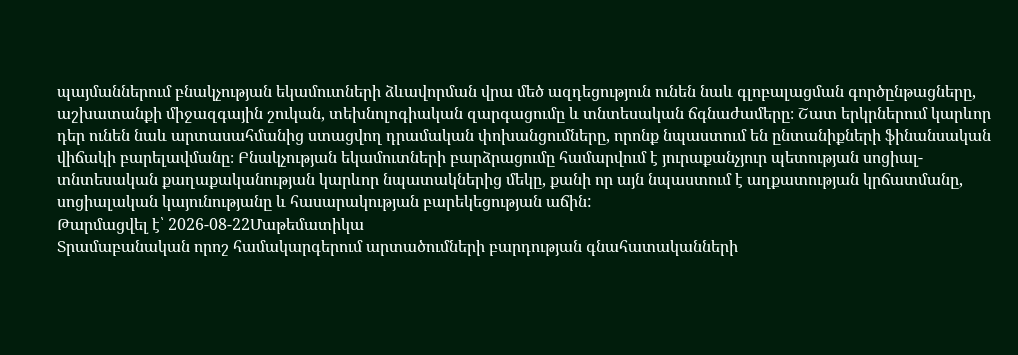պայմաններում բնակչության եկամուտների ձևավորման վրա մեծ ազդեցություն ունեն նաև գլոբալացման գործընթացները, աշխատանքի միջազգային շուկան, տեխնոլոգիական զարգացումը և տնտեսական ճգնաժամերը։ Շատ երկրներում կարևոր դեր ունեն նաև արտասահմանից ստացվող դրամական փոխանցումները, որոնք նպաստում են ընտանիքների ֆինանսական վիճակի բարելավմանը։ Բնակչության եկամուտների բարձրացումը համարվում է յուրաքանչյուր պետության սոցիալ-տնտեսական քաղաքականության կարևոր նպատակներից մեկը, քանի որ այն նպաստում է աղքատության կրճատմանը, սոցիալական կայունությանը և հասարակության բարեկեցության աճին:
Թարմացվել է՝ 2026-08-22Մաթեմատիկա
Տրամաբանական որոշ համակարգերում արտածումների բարդության գնահատականների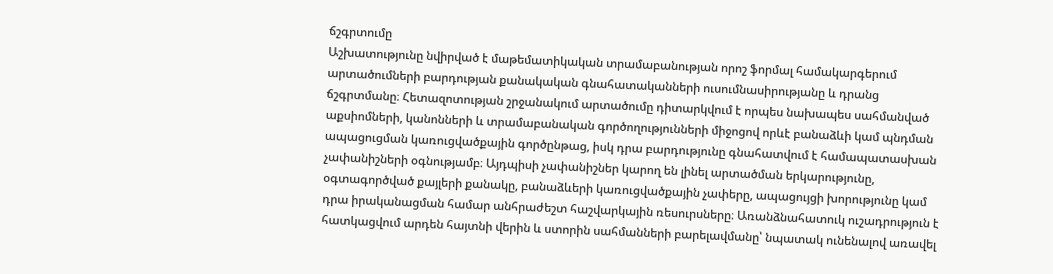ճշգրտումը
Աշխատությունը նվիրված է մաթեմատիկական տրամաբանության որոշ ֆորմալ համակարգերում արտածումների բարդության քանակական գնահատականների ուսումնասիրությանը և դրանց ճշգրտմանը։ Հետազոտության շրջանակում արտածումը դիտարկվում է որպես նախապես սահմանված աքսիոմների, կանոնների և տրամաբանական գործողությունների միջոցով որևէ բանաձևի կամ պնդման ապացուցման կառուցվածքային գործընթաց, իսկ դրա բարդությունը գնահատվում է համապատասխան չափանիշների օգնությամբ։ Այդպիսի չափանիշներ կարող են լինել արտածման երկարությունը, օգտագործված քայլերի քանակը, բանաձևերի կառուցվածքային չափերը, ապացույցի խորությունը կամ դրա իրականացման համար անհրաժեշտ հաշվարկային ռեսուրսները։ Առանձնահատուկ ուշադրություն է հատկացվում արդեն հայտնի վերին և ստորին սահմանների բարելավմանը՝ նպատակ ունենալով առավել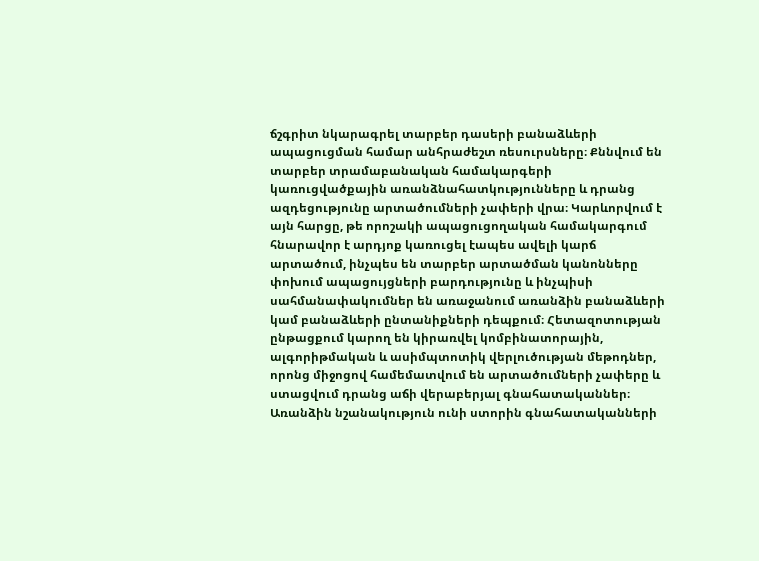ճշգրիտ նկարագրել տարբեր դասերի բանաձևերի ապացուցման համար անհրաժեշտ ռեսուրսները։ Քննվում են տարբեր տրամաբանական համակարգերի կառուցվածքային առանձնահատկությունները և դրանց ազդեցությունը արտածումների չափերի վրա։ Կարևորվում է այն հարցը, թե որոշակի ապացուցողական համակարգում հնարավոր է արդյոք կառուցել էապես ավելի կարճ արտածում, ինչպես են տարբեր արտածման կանոնները փոխում ապացույցների բարդությունը և ինչպիսի սահմանափակումներ են առաջանում առանձին բանաձևերի կամ բանաձևերի ընտանիքների դեպքում։ Հետազոտության ընթացքում կարող են կիրառվել կոմբինատորային, ալգորիթմական և ասիմպտոտիկ վերլուծության մեթոդներ, որոնց միջոցով համեմատվում են արտածումների չափերը և ստացվում դրանց աճի վերաբերյալ գնահատականներ։ Առանձին նշանակություն ունի ստորին գնահատականների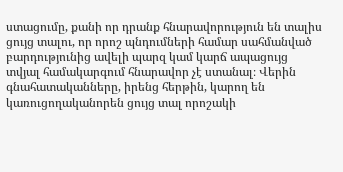ստացումը, քանի որ դրանք հնարավորություն են տալիս ցույց տալու, որ որոշ պնդումների համար սահմանված բարդությունից ավելի պարզ կամ կարճ ապացույց տվյալ համակարգում հնարավոր չէ ստանալ։ Վերին գնահատականները, իրենց հերթին, կարող են կառուցողականորեն ցույց տալ որոշակի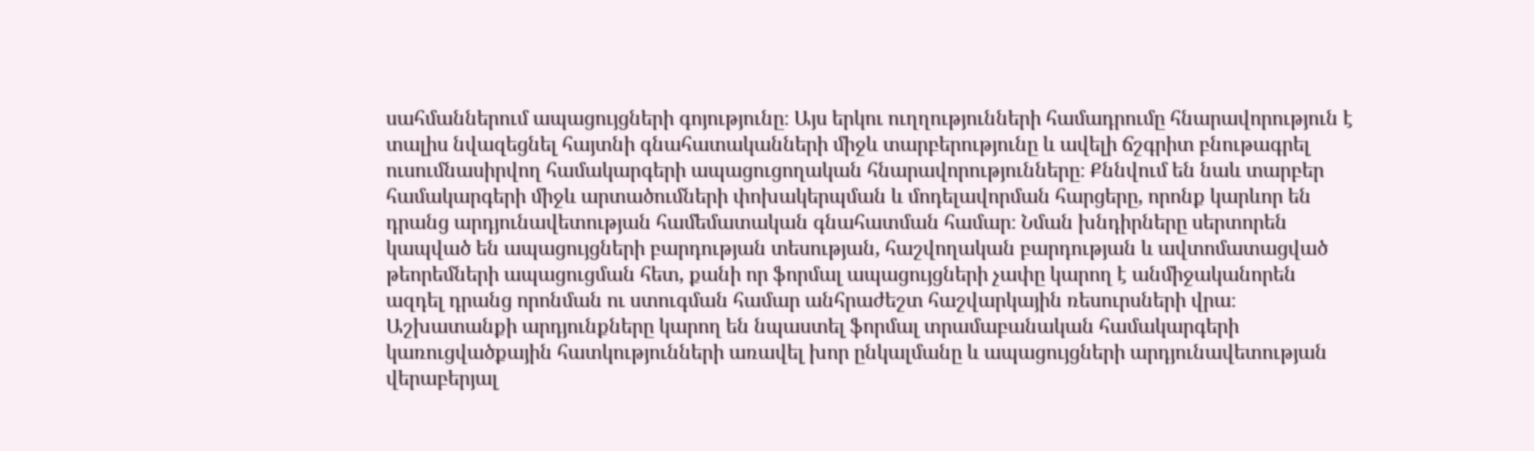սահմաններում ապացույցների գոյությունը։ Այս երկու ուղղությունների համադրումը հնարավորություն է տալիս նվազեցնել հայտնի գնահատականների միջև տարբերությունը և ավելի ճշգրիտ բնութագրել ուսումնասիրվող համակարգերի ապացուցողական հնարավորությունները։ Քննվում են նաև տարբեր համակարգերի միջև արտածումների փոխակերպման և մոդելավորման հարցերը, որոնք կարևոր են դրանց արդյունավետության համեմատական գնահատման համար։ Նման խնդիրները սերտորեն կապված են ապացույցների բարդության տեսության, հաշվողական բարդության և ավտոմատացված թեորեմների ապացուցման հետ, քանի որ ֆորմալ ապացույցների չափը կարող է անմիջականորեն ազդել դրանց որոնման ու ստուգման համար անհրաժեշտ հաշվարկային ռեսուրսների վրա։ Աշխատանքի արդյունքները կարող են նպաստել ֆորմալ տրամաբանական համակարգերի կառուցվածքային հատկությունների առավել խոր ընկալմանը և ապացույցների արդյունավետության վերաբերյալ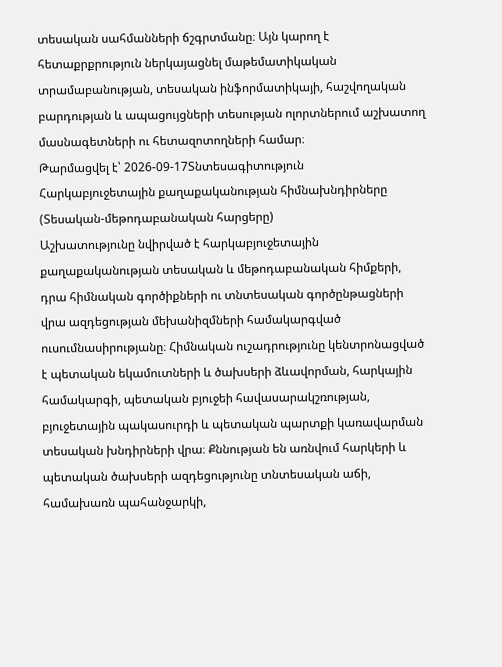տեսական սահմանների ճշգրտմանը։ Այն կարող է հետաքրքրություն ներկայացնել մաթեմատիկական տրամաբանության, տեսական ինֆորմատիկայի, հաշվողական բարդության և ապացույցների տեսության ոլորտներում աշխատող մասնագետների ու հետազոտողների համար։
Թարմացվել է՝ 2026-09-17Տնտեսագիտություն
Հարկաբյուջետային քաղաքականության հիմնախնդիրները (Տեսական-մեթոդաբանական հարցերը)
Աշխատությունը նվիրված է հարկաբյուջետային քաղաքականության տեսական և մեթոդաբանական հիմքերի, դրա հիմնական գործիքների ու տնտեսական գործընթացների վրա ազդեցության մեխանիզմների համակարգված ուսումնասիրությանը։ Հիմնական ուշադրությունը կենտրոնացված է պետական եկամուտների և ծախսերի ձևավորման, հարկային համակարգի, պետական բյուջեի հավասարակշռության, բյուջետային պակասուրդի և պետական պարտքի կառավարման տեսական խնդիրների վրա։ Քննության են առնվում հարկերի և պետական ծախսերի ազդեցությունը տնտեսական աճի, համախառն պահանջարկի,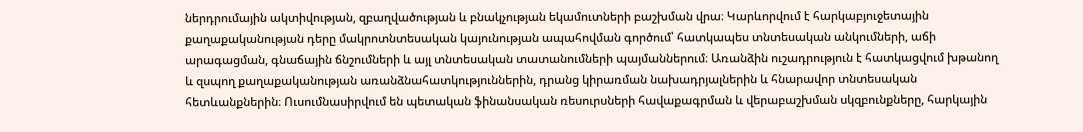ներդրումային ակտիվության, զբաղվածության և բնակչության եկամուտների բաշխման վրա։ Կարևորվում է հարկաբյուջետային քաղաքականության դերը մակրոտնտեսական կայունության ապահովման գործում՝ հատկապես տնտեսական անկումների, աճի արագացման, գնաճային ճնշումների և այլ տնտեսական տատանումների պայմաններում։ Առանձին ուշադրություն է հատկացվում խթանող և զսպող քաղաքականության առանձնահատկություններին, դրանց կիրառման նախադրյալներին և հնարավոր տնտեսական հետևանքներին։ Ուսումնասիրվում են պետական ֆինանսական ռեսուրսների հավաքագրման և վերաբաշխման սկզբունքները, հարկային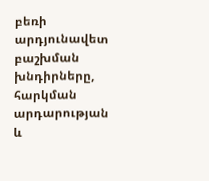բեռի արդյունավետ բաշխման խնդիրները, հարկման արդարության և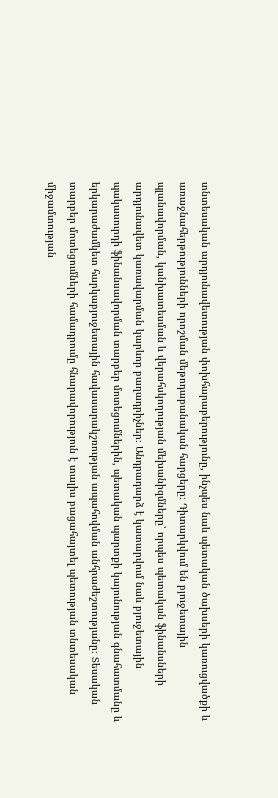տնտեսական արդյունավետության փոխհարաբերությունը, ինչպես նաև պետական ծախսերի կառուցվածքի և առաջնահերթությունների որոշման մեթոդաբանական հարցերը։ Դիտարկվում են բյուջետային պլանավորման, կանխատեսման և վերահսկողության մեխանիզմները՝ որպես պետական ֆինանսների արդյունավետ կառավարման կարևոր բաղադրիչներ։ Անդրադարձ է կատարվում նաև բյուջետային պակասուրդի ֆինանսավորման տարբեր մոտեցումներին, պետական պարտքի կայունության գնահատմանը և երկարաժամկետ հարկաբյուջետային հավասարակշռության ապահովման անհրաժեշտությանը։ Տեսական տարբեր մոտեցումների համադրումը հնարավորություն է տալիս բացահայտել պետության տնտեսական միջամտության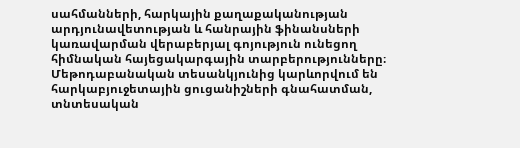սահմանների, հարկային քաղաքականության արդյունավետության և հանրային ֆինանսների կառավարման վերաբերյալ գոյություն ունեցող հիմնական հայեցակարգային տարբերությունները։ Մեթոդաբանական տեսանկյունից կարևորվում են հարկաբյուջետային ցուցանիշների գնահատման, տնտեսական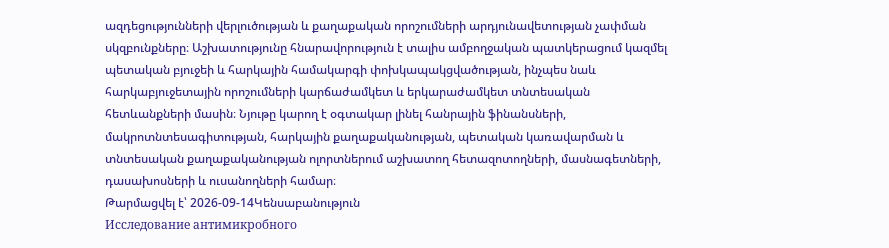ազդեցությունների վերլուծության և քաղաքական որոշումների արդյունավետության չափման սկզբունքները։ Աշխատությունը հնարավորություն է տալիս ամբողջական պատկերացում կազմել պետական բյուջեի և հարկային համակարգի փոխկապակցվածության, ինչպես նաև հարկաբյուջետային որոշումների կարճաժամկետ և երկարաժամկետ տնտեսական հետևանքների մասին։ Նյութը կարող է օգտակար լինել հանրային ֆինանսների, մակրոտնտեսագիտության, հարկային քաղաքականության, պետական կառավարման և տնտեսական քաղաքականության ոլորտներում աշխատող հետազոտողների, մասնագետների, դասախոսների և ուսանողների համար։
Թարմացվել է՝ 2026-09-14Կենսաբանություն
Исследование антимикробного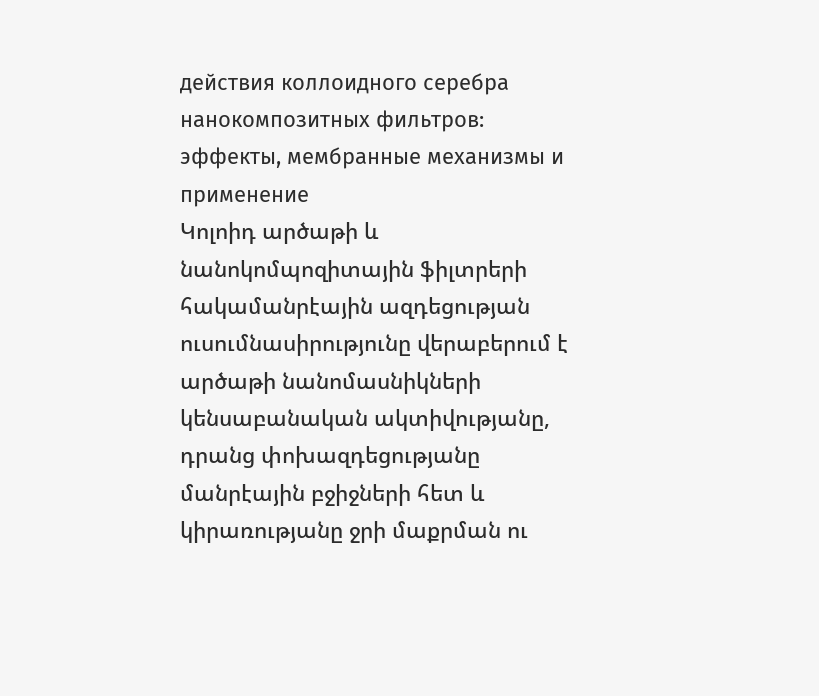действия коллоидного серебра нанокомпозитных фильтров: эффекты, мембранные механизмы и применение
Կոլոիդ արծաթի և նանոկոմպոզիտային ֆիլտրերի հակամանրէային ազդեցության ուսումնասիրությունը վերաբերում է արծաթի նանոմասնիկների կենսաբանական ակտիվությանը, դրանց փոխազդեցությանը մանրէային բջիջների հետ և կիրառությանը ջրի մաքրման ու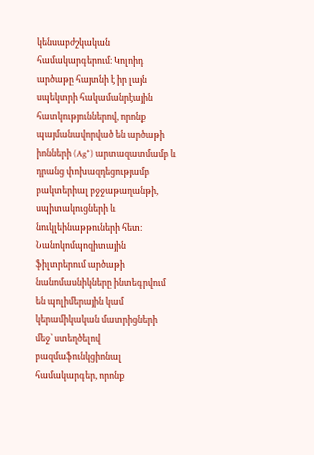կենսաբժշկական համակարգերում։ Կոլոիդ արծաթը հայտնի է իր լայն սպեկտրի հակամանրէային հատկություններով, որոնք պայմանավորված են արծաթի իոնների (Ag⁺) արտազատմամբ և դրանց փոխազդեցությամբ բակտերիալ բջջաթաղանթի, սպիտակուցների և նուկլեինաթթուների հետ։ Նանոկոմպոզիտային ֆիլտրերում արծաթի նանոմասնիկները ինտեգրվում են պոլիմերային կամ կերամիկական մատրիցների մեջ՝ ստեղծելով բազմաֆունկցիոնալ համակարգեր, որոնք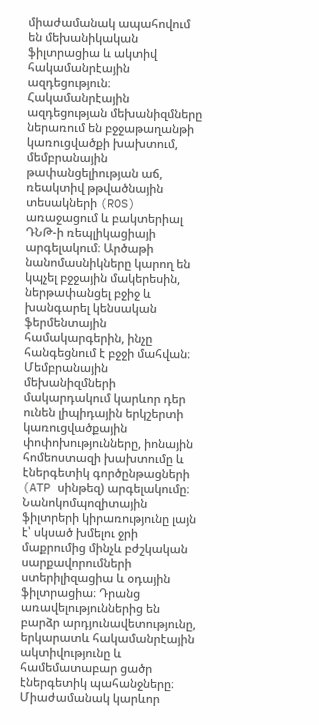միաժամանակ ապահովում են մեխանիկական ֆիլտրացիա և ակտիվ հակամանրէային ազդեցություն։ Հակամանրէային ազդեցության մեխանիզմները ներառում են բջջաթաղանթի կառուցվածքի խախտում, մեմբրանային թափանցելիության աճ, ռեակտիվ թթվածնային տեսակների (ROS) առաջացում և բակտերիալ ԴՆԹ-ի ռեպլիկացիայի արգելակում։ Արծաթի նանոմասնիկները կարող են կպչել բջջային մակերեսին, ներթափանցել բջիջ և խանգարել կենսական ֆերմենտային համակարգերին, ինչը հանգեցնում է բջջի մահվան։ Մեմբրանային մեխանիզմների մակարդակում կարևոր դեր ունեն լիպիդային երկշերտի կառուցվածքային փոփոխությունները, իոնային հոմեոստազի խախտումը և էներգետիկ գործընթացների (ATP սինթեզ) արգելակումը։ Նանոկոմպոզիտային ֆիլտրերի կիրառությունը լայն է՝ սկսած խմելու ջրի մաքրումից մինչև բժշկական սարքավորումների ստերիլիզացիա և օդային ֆիլտրացիա։ Դրանց առավելություններից են բարձր արդյունավետությունը, երկարատև հակամանրէային ակտիվությունը և համեմատաբար ցածր էներգետիկ պահանջները։ Միաժամանակ կարևոր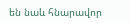են նաև հնարավոր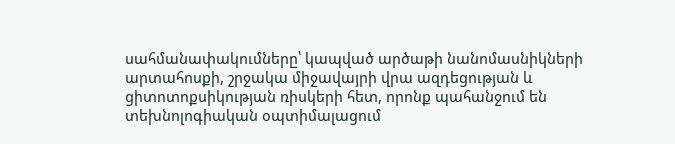սահմանափակումները՝ կապված արծաթի նանոմասնիկների արտահոսքի, շրջակա միջավայրի վրա ազդեցության և ցիտոտոքսիկության ռիսկերի հետ, որոնք պահանջում են տեխնոլոգիական օպտիմալացում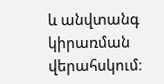և անվտանգ կիրառման վերահսկում։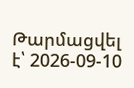Թարմացվել է՝ 2026-09-10